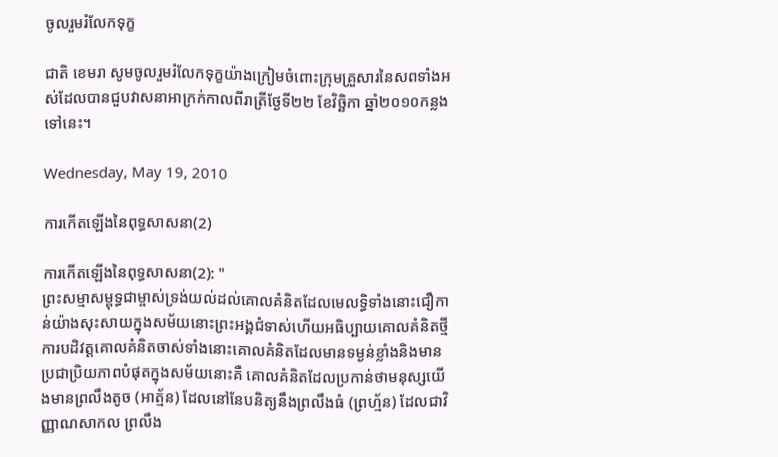ចូលរួមរំលែកទុក្ខ

ជាតិ ខេមរា សូមចូលរួមរំលែកទុក្ខយ៉ាងក្រៀមចំពោះក្រុមគ្រួសារនៃសពទាំងអស់ដែលបានជួបវាសនាអាក្រក់កាលពីរាត្រីថ្ងែទី២២ ខែវិច្ឆិកា ឆ្នាំ២០១០កន្លងទៅនេះ។

Wednesday, May 19, 2010

ការកើតឡើងនៃពុទ្ធសាសនា(2)

ការកើតឡើងនៃពុទ្ធសាសនា(2): "
ព្រះសម្មាសម្ពុទ្ធជាម្ចាស់ទ្រង់យល់ដល់គោលគំនិតដែលមេលទ្ធិទាំងនោះជឿកាន់យ៉ាងសុះសាយក្នុងសម័យនោះព្រះអង្គជំទាស់ហើយអធិប្បាយគោលគំនិតថ្មី ការបដិវត្តគោលគំនិតចាស់ទាំងនោះគោលគំនិតដែលមានទម្ងន់ខ្លាំងនិងមានប្រជាប្រិយភាពបំផុតក្នុងសម័យនោះគឺ គោលគំនិតដែលប្រកាន់ថាមនុស្សយើងមានព្រលឹងតូច (អាត្ម័ន) ដែលនៅនែបនិត្យនឹងព្រលឹងធំ (ព្រហ្ម័ន) ដែលជាវិញ្ញាណសាកល ព្រលឹង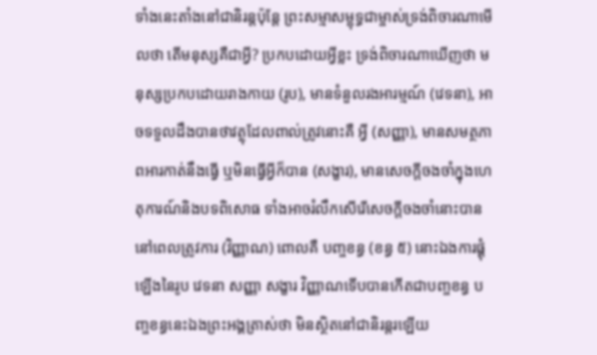ទាំងនេះតាំងនៅជានិរន្តប៉ុន្តែ ព្រះសម្មាសម្ពុទ្ធជាម្ចាស់ទ្រង់ពិចារណាមើលថា តើមនុស្សគឺជាអ្វី? ប្រកបដោយអ្វីខ្លះ ទ្រង់ពិចារណាឃើញថា មនុស្សប្រកបដោយរាងកាយ (រូប), មានទំនួលរងអារម្មណ៍ (វេទនា), អាចទទួលដឹងបានថាវត្ថុដែលពាល់ត្រូវនោះគឺ អ្វី (សញ្ញា), មានសមត្ថភាពអារកាត់នឹងធ្វើ ឬមិនធ្វើអ្វីក៏បាន (សង្ខារ), មានសេចក្តីចងចាំក្នុងហេតុការណ៍និងបទពិសោធ ទាំងអាចរំលឹកសើរើសេចក្តីចងចាំនោះបាននៅពេលត្រូវការ (វិញ្ញាណ) ពោលគឺ បញ្ចខន្ធ (ខន្ធ ៥) នោះឯងការផ្គុំឡើងនៃរូប វេទនា សញ្ញា សង្ខារ វិញ្ញាណទើបបានកើតជាបញ្ចខន្ធ បញ្ចខន្ធនេះឯងព្រះអង្គត្រាស់ថា មិនស្ថិតនៅជានិរន្តរឡើយ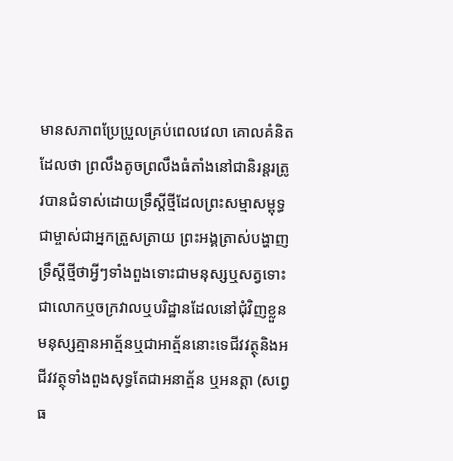មានសភាពប្រែប្រួលគ្រប់ពេលវេលា គោលគំនិតដែលថា ព្រលឹងតូចព្រលឹងធំតាំងនៅជានិរន្តរត្រូវបានជំទាស់ដោយទ្រឹស្តីថ្មីដែលព្រះសម្មាសម្ពុទ្ធជាម្ចាស់ជាអ្នកត្រួសត្រាយ ព្រះអង្គត្រាស់បង្ហាញទ្រឹស្តីថ្មីថាអ្វីៗទាំងពួងទោះជាមនុស្សឬសត្វទោះជាលោកឬចក្រវាលឬបរិដ្ឋានដែលនៅជុំវិញខ្លួនមនុស្សគ្មានអាត្ម័នឬជាអាត្ម័ននោះទេជីវវត្ថុនិងអជីវវត្ថុទាំងពួងសុទ្ធតែជាអនាត្ម័ន ឬអនត្តា (សព្វេ ធ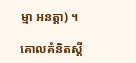ម្មា អនត្តា) ។

គោលគំនិតស្តី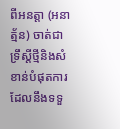ពីអនត្តា (អនាត្ម័ន) ចាត់ជាទ្រឹស្តីថ្មីនិងសំខាន់បំផុតការដែលនឹងទទួ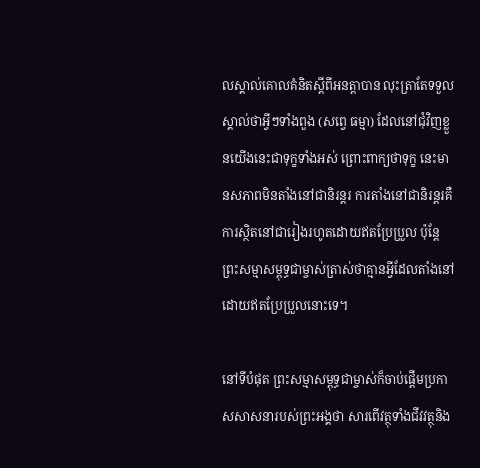លស្គាល់គោលគំនិតស្តីពីអនត្តាបាន លុះត្រាតែទទួលស្គាល់ថាអ្វីៗទាំងពួង (សព្វេ ធម្មា) ដែលនៅជុំវិញខ្លួនយើងនេះជាទុក្ខទាំងអស់ ព្រោះពាក្យថាទុក្ខ នេះមានសភាពមិនតាំងនៅជានិរន្តរ ការតាំងនៅជានិរន្តរគឺការស្ថិតនៅជារៀងរហូតដោយឥតប្រែប្រួល ប៉ុន្តែព្រះសម្មាសម្ពុទ្ធជាម្ចាស់ត្រាស់ថាគ្មានអ្វីដែលតាំងនៅដោយឥតប្រែប្រួលនោះទេ។

នៅទីបំផុត ព្រះសម្មាសម្ពុទ្ធជាម្ចាស់ក៏ចាប់ផ្តើមប្រកាសសាសនារបស់ព្រះអង្គថា សារពើវត្ថុទាំងជីវវត្ថុនិង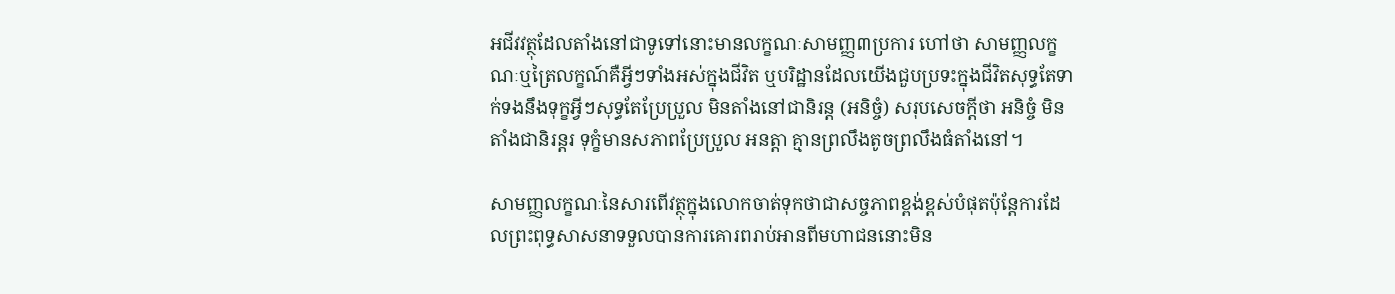អជីវវត្ថុដែលតាំងនៅជាទូទៅនោះមានលក្ខណៈសាមញ្ញ៣ប្រការ ហៅថា សាមញ្ញលក្ខណៈឬត្រៃលក្ខណ៍គឺអ្វីៗទាំងអស់ក្នុងជីវិត ឬបរិដ្ឋានដែលយើងជួបប្រទះក្នុងជីវិតសុទ្ធតែទាក់ទងនឹងទុក្ខអ្វីៗសុទ្ធតែប្រែប្រួល មិនតាំងនៅជានិរន្ត (អនិច្ចំ) សរុបសេចក្តីថា អនិច្ចំ មិនតាំងជានិរន្តរ ទុក្ខំមានសភាពប្រែប្រួល អនត្តា គ្មានព្រលឹងតូចព្រលឹងធំតាំងនៅ។

សាមញ្ញលក្ខណៈនៃសារពើវត្ថុក្នុងលោកចាត់ទុកថាជាសច្ចភាពខ្ពង់ខ្ពស់បំផុតប៉ុន្តែការដែលព្រះពុទ្ធសាសនាទទួលបានការគោរពរាប់អានពីមហាជននោះមិន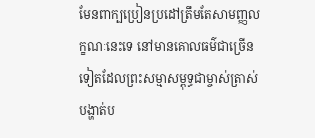មែនពាក្បប្រៀនប្រដៅត្រឹមតែសាមញ្ញលក្ខណៈនេះទេ នៅមានគោលធម៌ជាច្រើនទៀតដែលព្រះសម្មាសម្ពុទ្ធជាម្ចាស់ត្រាស់បង្ហាត់ប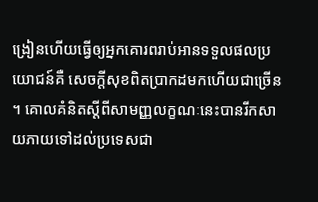ង្រៀនហើយធ្វើឲ្យអ្នកគោរពរាប់អានទទួលផលប្រយោជន៍គឺ សេចក្តីសុខពិតប្រាកដមកហើយជាច្រើន។ គោលគំនិតស្តីពីសាមញ្ញលក្ខណៈនេះបានរីកសាយភាយទៅដល់ប្រទេសជា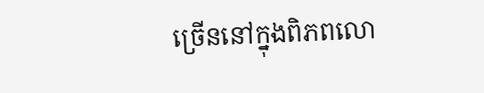ច្រើននៅក្នុងពិភពលោ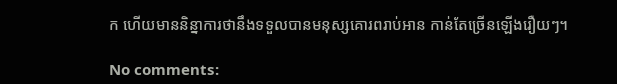ក ហើយមាននិន្នាការថានឹងទទួលបានមនុស្សគោរពរាប់អាន កាន់តែច្រើនឡើងរឿយៗ។

No comments: